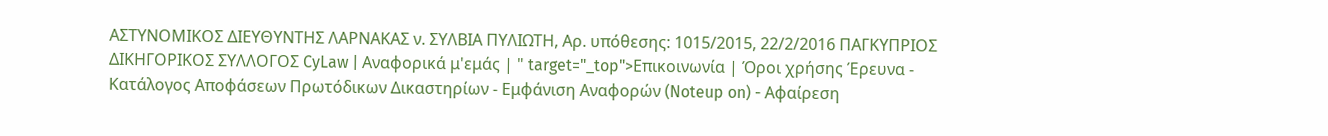ΑΣΤΥΝΟΜΙΚΟΣ ΔΙΕΥΘΥΝΤΗΣ ΛΑΡΝΑΚΑΣ ν. ΣΥΛΒΙΑ ΠΥΛΙΩΤΗ, Αρ. υπόθεσης: 1015/2015, 22/2/2016 ΠΑΓΚΥΠΡΙΟΣ ΔΙΚΗΓΟΡΙΚΟΣ ΣΥΛΛΟΓΟΣ CyLaw | Αναφορικά μ'εμάς | " target="_top">Επικοινωνία | Όροι χρήσης Έρευνα - Κατάλογος Αποφάσεων Πρωτόδικων Δικαστηρίων - Εμφάνιση Αναφορών (Noteup on) - Αφαίρεση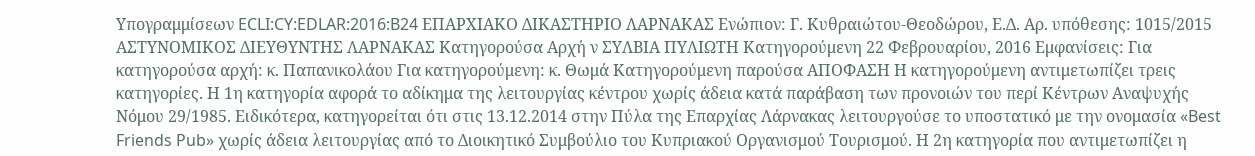Υπογραμμίσεων ECLI:CY:EDLAR:2016:B24 ΕΠΑΡΧΙΑΚΟ ΔΙΚΑΣΤΗΡΙΟ ΛΑΡΝΑΚΑΣ Ενώπιον: Γ. Κυθραιώτου-Θεοδώρου, Ε.Δ. Αρ. υπόθεσης: 1015/2015 ΑΣΤΥΝΟΜΙΚΟΣ ΔΙΕΥΘΥΝΤΗΣ ΛΑΡΝΑΚΑΣ Κατηγορούσα Αρχή ν ΣΥΛΒΙΑ ΠΥΛΙΩΤΗ Κατηγορούμενη 22 Φεβρουαρίου, 2016 Εμφανίσεις: Για κατηγορούσα αρχή: κ. Παπανικολάου Για κατηγορούμενη: κ. Θωμά Κατηγορούμενη παρούσα ΑΠΟΦΑΣΗ Η κατηγορούμενη αντιμετωπίζει τρεις κατηγορίες. Η 1η κατηγορία αφορά το αδίκημα της λειτουργίας κέντρου χωρίς άδεια κατά παράβαση των προνοιών του περί Κέντρων Αναψυχής Νόμου 29/1985. Ειδικότερα, κατηγορείται ότι στις 13.12.2014 στην Πύλα της Επαρχίας Λάρνακας λειτουργούσε το υποστατικό με την ονομασία «Best Friends Pub» χωρίς άδεια λειτουργίας από το Διοικητικό Συμβούλιο του Κυπριακού Οργανισμού Τουρισμού. Η 2η κατηγορία που αντιμετωπίζει η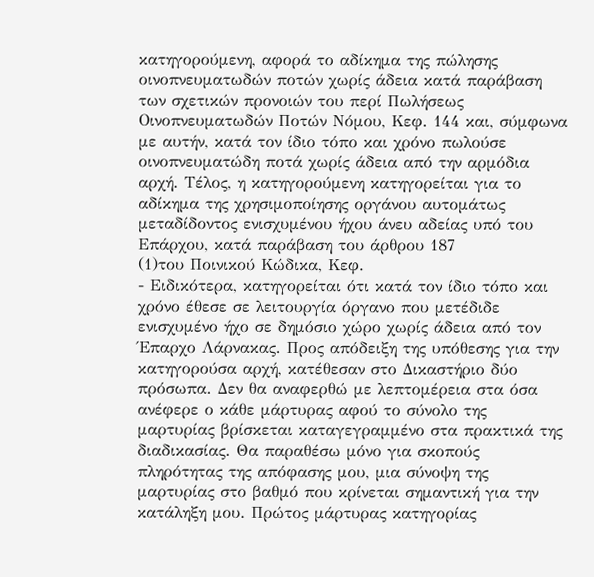κατηγορούμενη, αφορά το αδίκημα της πώλησης οινοπνευματωδών ποτών χωρίς άδεια κατά παράβαση των σχετικών προνοιών του περί Πωλήσεως Οινοπνευματωδών Ποτών Νόμου, Κεφ. 144 και, σύμφωνα με αυτήν, κατά τον ίδιο τόπο και χρόνο πωλούσε οινοπνευματώδη ποτά χωρίς άδεια από την αρμόδια αρχή. Τέλος, η κατηγορούμενη κατηγορείται για το αδίκημα της χρησιμοποίησης οργάνου αυτομάτως μεταδίδοντος ενισχυμένου ήχου άνευ αδείας υπό του Επάρχου, κατά παράβαση του άρθρου 187
(1)του Ποινικού Κώδικα, Κεφ.
- Ειδικότερα, κατηγορείται ότι κατά τον ίδιο τόπο και χρόνο έθεσε σε λειτουργία όργανο που μετέδιδε ενισχυμένο ήχο σε δημόσιο χώρο χωρίς άδεια από τον Έπαρχο Λάρνακας. Προς απόδειξη της υπόθεσης για την κατηγορούσα αρχή, κατέθεσαν στο Δικαστήριο δύο πρόσωπα. Δεν θα αναφερθώ με λεπτομέρεια στα όσα ανέφερε ο κάθε μάρτυρας αφού το σύνολο της μαρτυρίας βρίσκεται καταγεγραμμένο στα πρακτικά της διαδικασίας. Θα παραθέσω μόνο για σκοπούς πληρότητας της απόφασης μου, μια σύνοψη της μαρτυρίας στο βαθμό που κρίνεται σημαντική για την κατάληξη μου. Πρώτος μάρτυρας κατηγορίας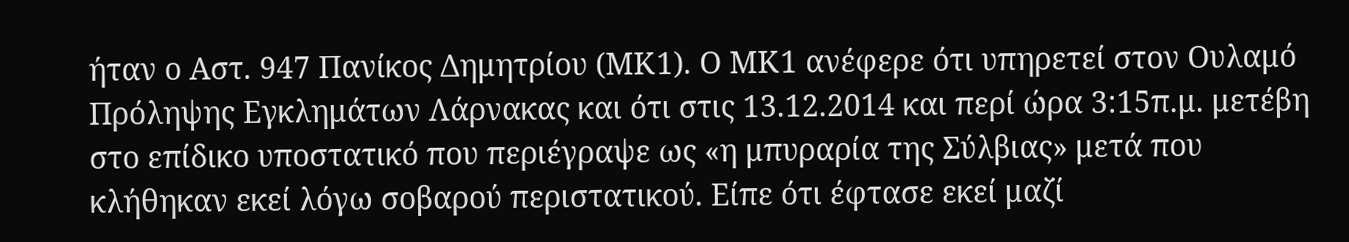ήταν ο Αστ. 947 Πανίκος Δημητρίου (ΜΚ1). Ο ΜΚ1 ανέφερε ότι υπηρετεί στον Ουλαμό Πρόληψης Εγκλημάτων Λάρνακας και ότι στις 13.12.2014 και περί ώρα 3:15π.μ. μετέβη στο επίδικο υποστατικό που περιέγραψε ως «η μπυραρία της Σύλβιας» μετά που κλήθηκαν εκεί λόγω σοβαρού περιστατικού. Είπε ότι έφτασε εκεί μαζί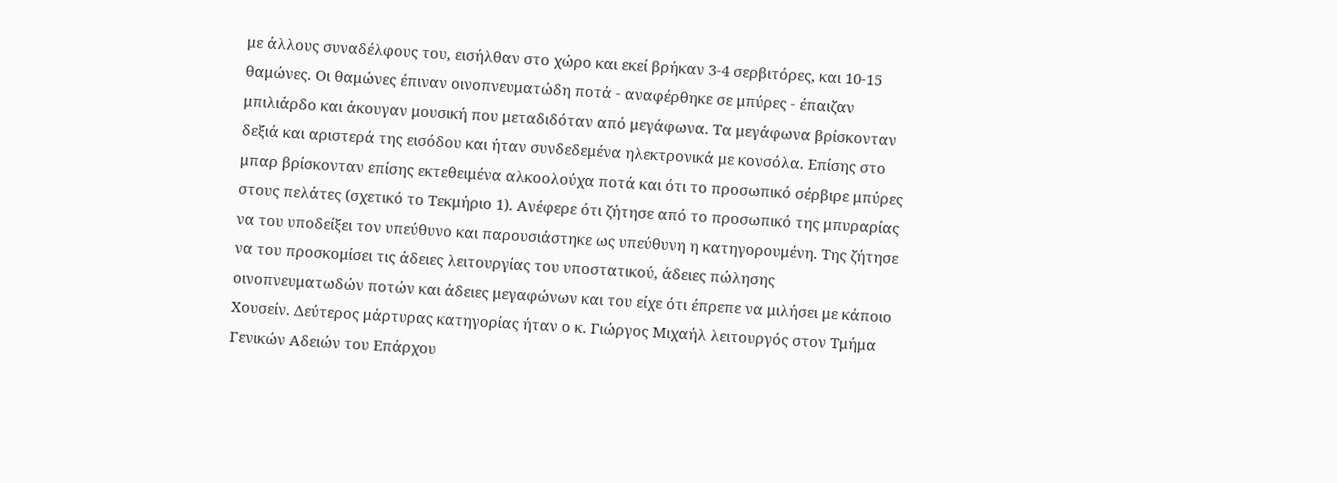με άλλους συναδέλφους του, εισήλθαν στο χώρο και εκεί βρήκαν 3-4 σερβιτόρες, και 10-15 θαμώνες. Οι θαμώνες έπιναν οινοπνευματώδη ποτά - αναφέρθηκε σε μπύρες - έπαιζαν μπιλιάρδο και άκουγαν μουσική που μεταδιδόταν από μεγάφωνα. Τα μεγάφωνα βρίσκονταν δεξιά και αριστερά της εισόδου και ήταν συνδεδεμένα ηλεκτρονικά με κονσόλα. Επίσης στο μπαρ βρίσκονταν επίσης εκτεθειμένα αλκοολούχα ποτά και ότι το προσωπικό σέρβιρε μπύρες στους πελάτες (σχετικό το Τεκμήριο 1). Ανέφερε ότι ζήτησε από το προσωπικό της μπυραρίας να του υποδείξει τον υπεύθυνο και παρουσιάστηκε ως υπεύθυνη η κατηγορουμένη. Της ζήτησε να του προσκομίσει τις άδειες λειτουργίας του υποστατικού, άδειες πώλησης οινοπνευματωδών ποτών και άδειες μεγαφώνων και του είχε ότι έπρεπε να μιλήσει με κάποιο Χουσείν. Δεύτερος μάρτυρας κατηγορίας ήταν ο κ. Γιώργος Μιχαήλ λειτουργός στον Τμήμα Γενικών Αδειών του Επάρχου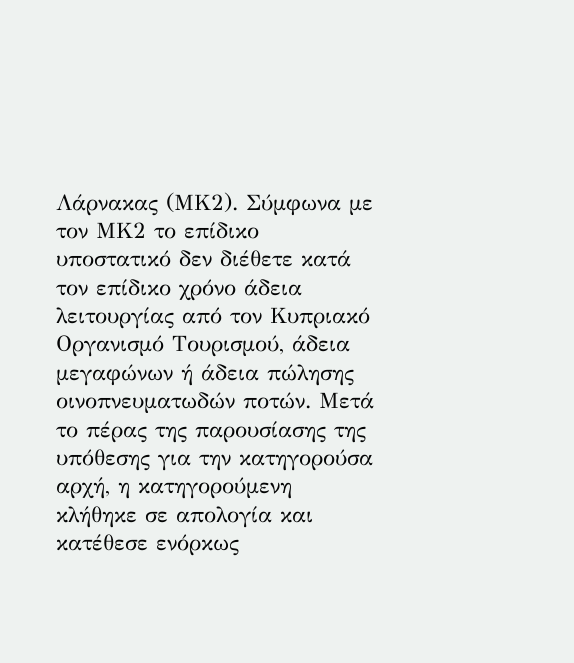Λάρνακας (ΜΚ2). Σύμφωνα με τον ΜΚ2 το επίδικο υποστατικό δεν διέθετε κατά τον επίδικο χρόνο άδεια λειτουργίας από τον Κυπριακό Οργανισμό Τουρισμού, άδεια μεγαφώνων ή άδεια πώλησης οινοπνευματωδών ποτών. Μετά το πέρας της παρουσίασης της υπόθεσης για την κατηγορούσα αρχή, η κατηγορούμενη κλήθηκε σε απολογία και κατέθεσε ενόρκως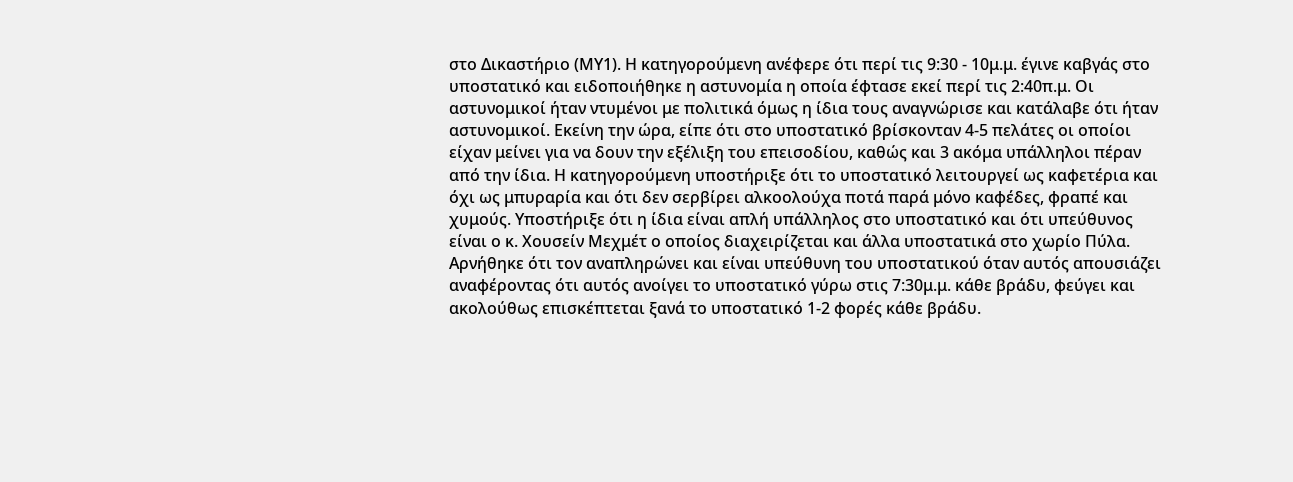στο Δικαστήριο (ΜΥ1). Η κατηγορούμενη ανέφερε ότι περί τις 9:30 - 10μ.μ. έγινε καβγάς στο υποστατικό και ειδοποιήθηκε η αστυνομία η οποία έφτασε εκεί περί τις 2:40π.μ. Οι αστυνομικοί ήταν ντυμένοι με πολιτικά όμως η ίδια τους αναγνώρισε και κατάλαβε ότι ήταν αστυνομικοί. Εκείνη την ώρα, είπε ότι στο υποστατικό βρίσκονταν 4-5 πελάτες οι οποίοι είχαν μείνει για να δουν την εξέλιξη του επεισοδίου, καθώς και 3 ακόμα υπάλληλοι πέραν από την ίδια. Η κατηγορούμενη υποστήριξε ότι το υποστατικό λειτουργεί ως καφετέρια και όχι ως μπυραρία και ότι δεν σερβίρει αλκοολούχα ποτά παρά μόνο καφέδες, φραπέ και χυμούς. Υποστήριξε ότι η ίδια είναι απλή υπάλληλος στο υποστατικό και ότι υπεύθυνος είναι ο κ. Χουσείν Μεχμέτ ο οποίος διαχειρίζεται και άλλα υποστατικά στο χωρίο Πύλα. Αρνήθηκε ότι τον αναπληρώνει και είναι υπεύθυνη του υποστατικού όταν αυτός απουσιάζει αναφέροντας ότι αυτός ανοίγει το υποστατικό γύρω στις 7:30μ.μ. κάθε βράδυ, φεύγει και ακολούθως επισκέπτεται ξανά το υποστατικό 1-2 φορές κάθε βράδυ.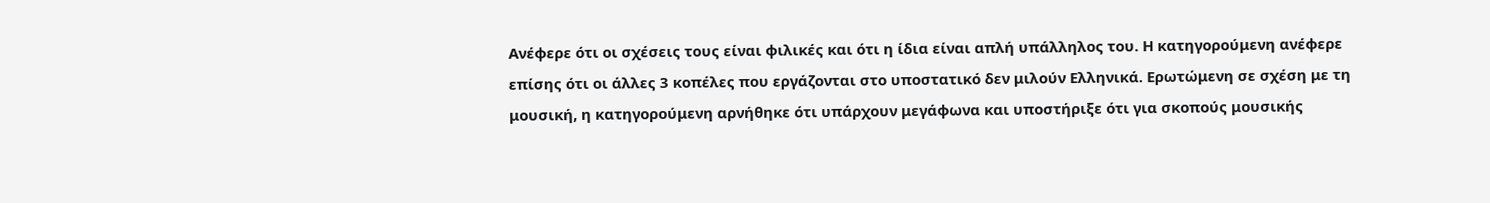Ανέφερε ότι οι σχέσεις τους είναι φιλικές και ότι η ίδια είναι απλή υπάλληλος του. Η κατηγορούμενη ανέφερε επίσης ότι οι άλλες 3 κοπέλες που εργάζονται στο υποστατικό δεν μιλούν Ελληνικά. Ερωτώμενη σε σχέση με τη μουσική, η κατηγορούμενη αρνήθηκε ότι υπάρχουν μεγάφωνα και υποστήριξε ότι για σκοπούς μουσικής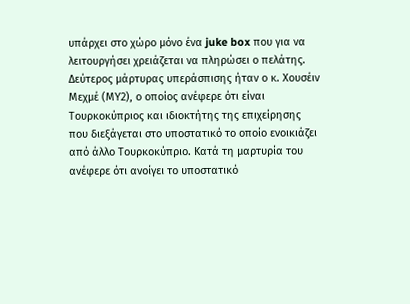υπάρχει στο χώρο μόνο ένα juke box που για να λειτουργήσει χρειάζεται να πληρώσει ο πελάτης. Δεύτερος μάρτυρας υπεράσπισης ήταν ο κ. Χουσέιν Μεχμέ (ΜΥ2), ο οποίος ανέφερε ότι είναι Τουρκοκύπριος και ιδιοκτήτης της επιχείρησης που διεξάγεται στο υποστατικό το οποίο ενοικιάζει από άλλο Τουρκοκύπριο. Κατά τη μαρτυρία του ανέφερε ότι ανοίγει το υποστατικό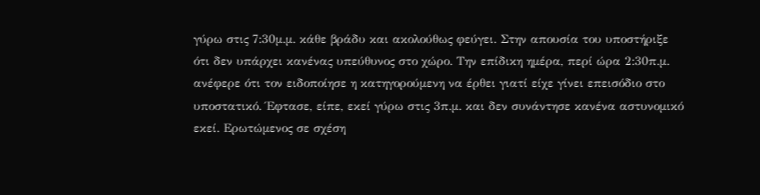γύρω στις 7:30μ.μ. κάθε βράδυ και ακολούθως φεύγει. Στην απουσία του υποστήριξε ότι δεν υπάρχει κανένας υπεύθυνος στο χώρο. Την επίδικη ημέρα, περί ώρα 2:30π.μ. ανέφερε ότι τον ειδοποίησε η κατηγορούμενη να έρθει γιατί είχε γίνει επεισόδιο στο υποστατικό. Έφτασε, είπε, εκεί γύρω στις 3π.μ. και δεν συνάντησε κανένα αστυνομικό εκεί. Ερωτώμενος σε σχέση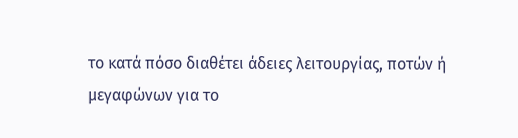το κατά πόσο διαθέτει άδειες λειτουργίας, ποτών ή μεγαφώνων για το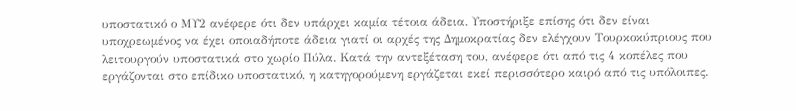υποστατικό ο ΜΥ2 ανέφερε ότι δεν υπάρχει καμία τέτοια άδεια. Υποστήριξε επίσης ότι δεν είναι υποχρεωμένος να έχει οποιαδήποτε άδεια γιατί οι αρχές της Δημοκρατίας δεν ελέγχουν Τουρκοκύπριους που λειτουργούν υποστατικά στο χωρίο Πύλα. Κατά την αντεξέταση του, ανέφερε ότι από τις 4 κοπέλες που εργάζονται στο επίδικο υποστατικό, η κατηγορούμενη εργάζεται εκεί περισσότερο καιρό από τις υπόλοιπες.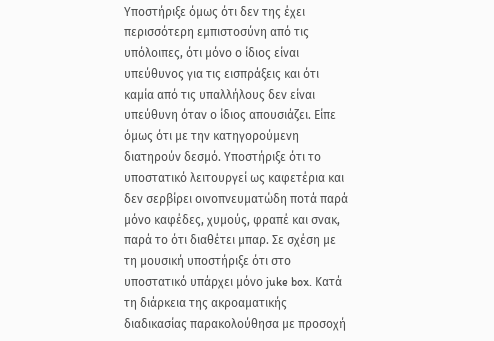Υποστήριξε όμως ότι δεν της έχει περισσότερη εμπιστοσύνη από τις υπόλοιπες, ότι μόνο ο ίδιος είναι υπεύθυνος για τις εισπράξεις και ότι καμία από τις υπαλλήλους δεν είναι υπεύθυνη όταν ο ίδιος απουσιάζει. Είπε όμως ότι με την κατηγορούμενη διατηρούν δεσμό. Υποστήριξε ότι το υποστατικό λειτουργεί ως καφετέρια και δεν σερβίρει οινοπνευματώδη ποτά παρά μόνο καφέδες, χυμούς, φραπέ και σνακ, παρά το ότι διαθέτει μπαρ. Σε σχέση με τη μουσική υποστήριξε ότι στο υποστατικό υπάρχει μόνο juke box. Κατά τη διάρκεια της ακροαματικής διαδικασίας παρακολούθησα με προσοχή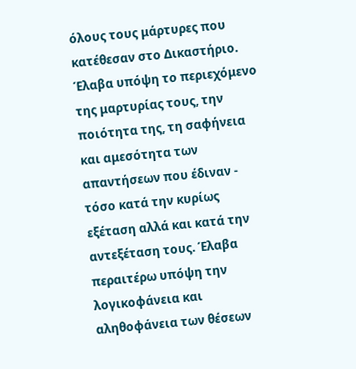όλους τους μάρτυρες που κατέθεσαν στο Δικαστήριο. Έλαβα υπόψη το περιεχόμενο της μαρτυρίας τους, την ποιότητα της, τη σαφήνεια και αμεσότητα των απαντήσεων που έδιναν - τόσο κατά την κυρίως εξέταση αλλά και κατά την αντεξέταση τους. Έλαβα περαιτέρω υπόψη την λογικοφάνεια και αληθοφάνεια των θέσεων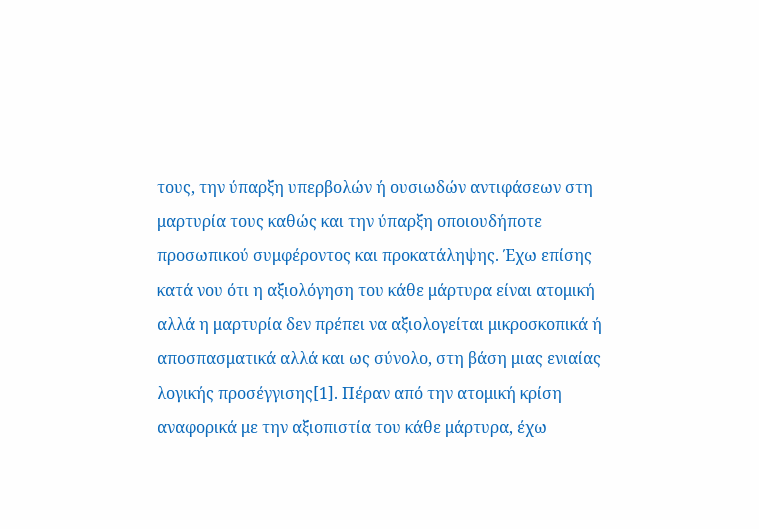τους, την ύπαρξη υπερβολών ή ουσιωδών αντιφάσεων στη μαρτυρία τους καθώς και την ύπαρξη οποιουδήποτε προσωπικού συμφέροντος και προκατάληψης. Έχω επίσης κατά νου ότι η αξιολόγηση του κάθε μάρτυρα είναι ατομική αλλά η μαρτυρία δεν πρέπει να αξιολογείται μικροσκοπικά ή αποσπασματικά αλλά και ως σύνολο, στη βάση μιας ενιαίας λογικής προσέγγισης[1]. Πέραν από την ατομική κρίση αναφορικά με την αξιοπιστία του κάθε μάρτυρα, έχω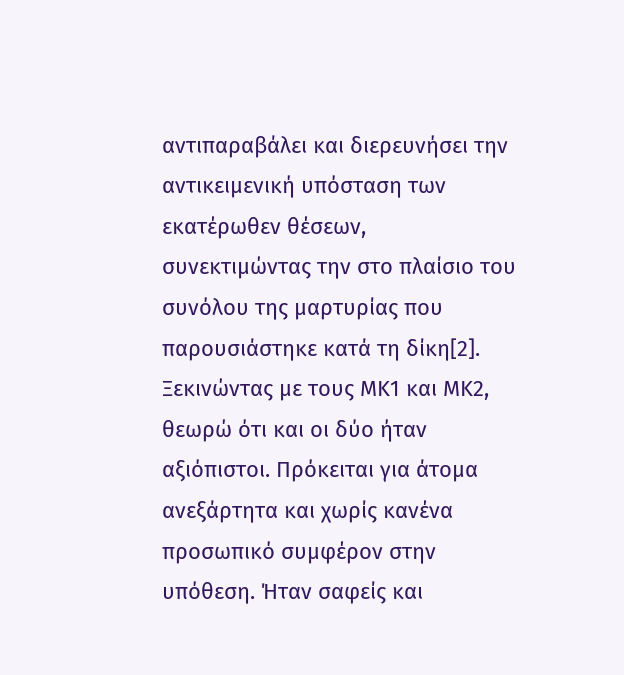αντιπαραβάλει και διερευνήσει την αντικειμενική υπόσταση των εκατέρωθεν θέσεων, συνεκτιμώντας την στο πλαίσιο του συνόλου της μαρτυρίας που παρουσιάστηκε κατά τη δίκη[2]. Ξεκινώντας με τους ΜΚ1 και ΜΚ2, θεωρώ ότι και οι δύο ήταν αξιόπιστοι. Πρόκειται για άτομα ανεξάρτητα και χωρίς κανένα προσωπικό συμφέρον στην υπόθεση. Ήταν σαφείς και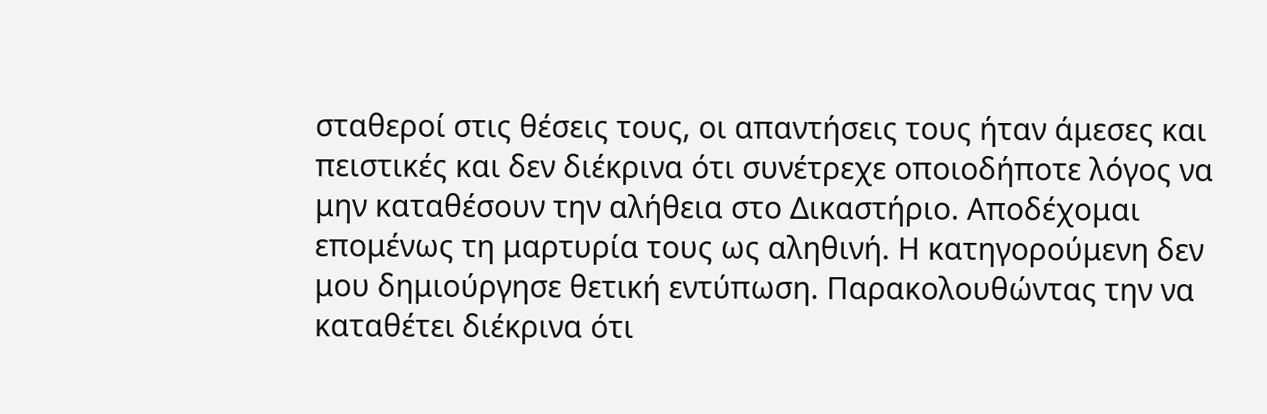σταθεροί στις θέσεις τους, οι απαντήσεις τους ήταν άμεσες και πειστικές και δεν διέκρινα ότι συνέτρεχε οποιοδήποτε λόγος να μην καταθέσουν την αλήθεια στο Δικαστήριο. Αποδέχομαι επομένως τη μαρτυρία τους ως αληθινή. Η κατηγορούμενη δεν μου δημιούργησε θετική εντύπωση. Παρακολουθώντας την να καταθέτει διέκρινα ότι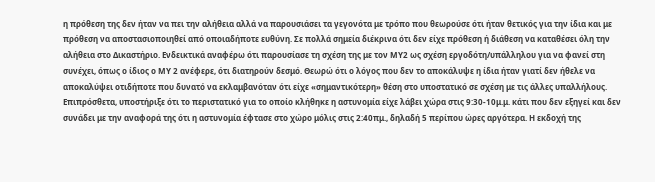η πρόθεση της δεν ήταν να πει την αλήθεια αλλά να παρουσιάσει τα γεγονότα με τρόπο που θεωρούσε ότι ήταν θετικός για την ίδια και με πρόθεση να αποστασιοποιηθεί από οποιαδήποτε ευθύνη. Σε πολλά σημεία διέκρινα ότι δεν είχε πρόθεση ή διάθεση να καταθέσει όλη την αλήθεια στο Δικαστήριο. Ενδεικτικά αναφέρω ότι παρουσίασε τη σχέση της με τον ΜΥ2 ως σχέση εργοδότη/υπάλληλου για να φανεί στη συνέχει, όπως ο ίδιος ο ΜΥ 2 ανέφερε, ότι διατηρούν δεσμό. Θεωρώ ότι ο λόγος που δεν το αποκάλυψε η ίδια ήταν γιατί δεν ήθελε να αποκαλύψει οτιδήποτε που δυνατό να εκλαμβανόταν ότι είχε «σημαντικότερη» θέση στο υποστατικό σε σχέση με τις άλλες υπαλλήλους. Επιπρόσθετα, υποστήριξε ότι το περιστατικό για το οποίο κλήθηκε η αστυνομία είχε λάβει χώρα στις 9:30-10μ.μ. κάτι που δεν εξηγεί και δεν συνάδει με την αναφορά της ότι η αστυνομία έφτασε στο χώρο μόλις στις 2:40πμ., δηλαδή 5 περίπου ώρες αργότερα. Η εκδοχή της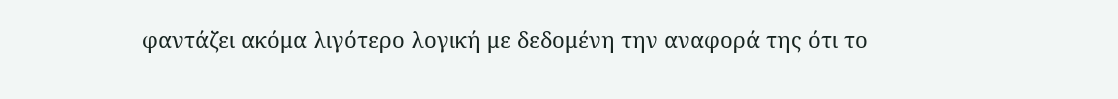φαντάζει ακόμα λιγότερο λογική με δεδομένη την αναφορά της ότι το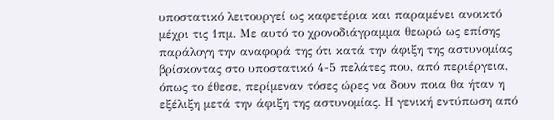υποστατικό λειτουργεί ως καφετέρια και παραμένει ανοικτό μέχρι τις 1πμ. Με αυτό το χρονοδιάγραμμα θεωρώ ως επίσης παράλογη την αναφορά της ότι κατά την άφιξη της αστυνομίας βρίσκοντας στο υποστατικό 4-5 πελάτες που, από περιέργεια, όπως το έθεσε, περίμεναν τόσες ώρες να δουν ποια θα ήταν η εξέλιξη μετά την άφιξη της αστυνομίας. Η γενική εντύπωση από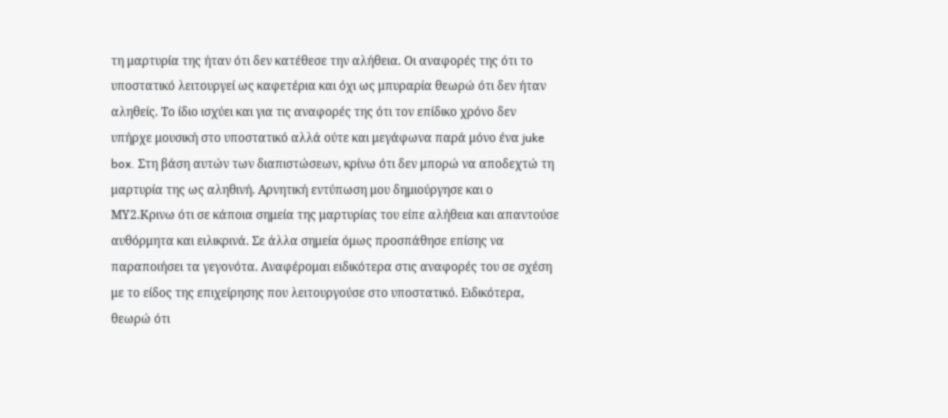τη μαρτυρία της ήταν ότι δεν κατέθεσε την αλήθεια. Οι αναφορές της ότι το υποστατικό λειτουργεί ως καφετέρια και όχι ως μπυραρία θεωρώ ότι δεν ήταν αληθείς. Το ίδιο ισχύει και για τις αναφορές της ότι τον επίδικο χρόνο δεν υπήρχε μουσική στο υποστατικό αλλά ούτε και μεγάφωνα παρά μόνο ένα juke box. Στη βάση αυτών των διαπιστώσεων, κρίνω ότι δεν μπορώ να αποδεχτώ τη μαρτυρία της ως αληθινή. Αρνητική εντύπωση μου δημιούργησε και ο ΜΥ2.Κρινω ότι σε κάποια σημεία της μαρτυρίας του είπε αλήθεια και απαντούσε αυθόρμητα και ειλικρινά. Σε άλλα σημεία όμως προσπάθησε επίσης να παραποιήσει τα γεγονότα. Αναφέρομαι ειδικότερα στις αναφορές του σε σχέση με το είδος της επιχείρησης που λειτουργούσε στο υποστατικό. Ειδικότερα, θεωρώ ότι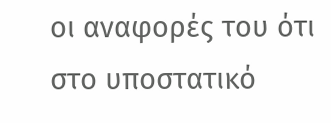οι αναφορές του ότι στο υποστατικό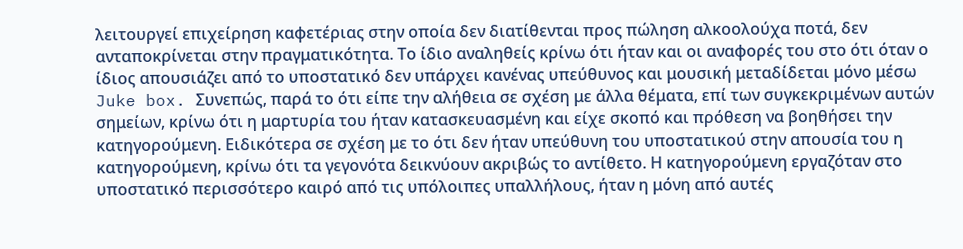λειτουργεί επιχείρηση καφετέριας στην οποία δεν διατίθενται προς πώληση αλκοολούχα ποτά, δεν ανταποκρίνεται στην πραγματικότητα. Το ίδιο αναληθείς κρίνω ότι ήταν και οι αναφορές του στο ότι όταν ο ίδιος απουσιάζει από το υποστατικό δεν υπάρχει κανένας υπεύθυνος και μουσική μεταδίδεται μόνο μέσω Juke box. Συνεπώς, παρά το ότι είπε την αλήθεια σε σχέση με άλλα θέματα, επί των συγκεκριμένων αυτών σημείων, κρίνω ότι η μαρτυρία του ήταν κατασκευασμένη και είχε σκοπό και πρόθεση να βοηθήσει την κατηγορούμενη. Ειδικότερα σε σχέση με το ότι δεν ήταν υπεύθυνη του υποστατικού στην απουσία του η κατηγορούμενη, κρίνω ότι τα γεγονότα δεικνύουν ακριβώς το αντίθετο. Η κατηγορούμενη εργαζόταν στο υποστατικό περισσότερο καιρό από τις υπόλοιπες υπαλλήλους, ήταν η μόνη από αυτές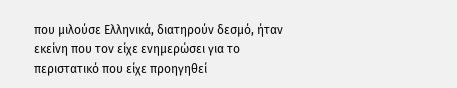που μιλούσε Ελληνικά, διατηρούν δεσμό, ήταν εκείνη που τον είχε ενημερώσει για το περιστατικό που είχε προηγηθεί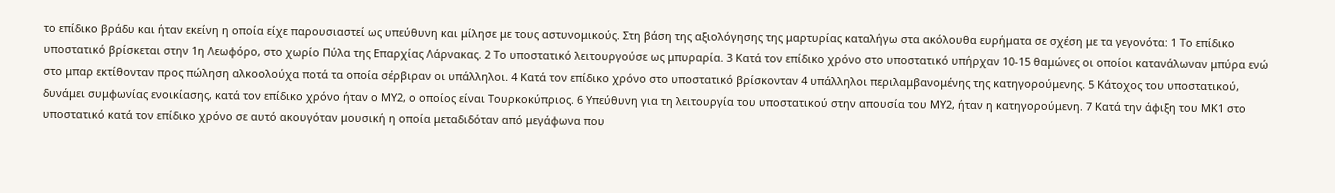το επίδικο βράδυ και ήταν εκείνη η οποία είχε παρουσιαστεί ως υπεύθυνη και μίλησε με τους αστυνομικούς. Στη βάση της αξιολόγησης της μαρτυρίας καταλήγω στα ακόλουθα ευρήματα σε σχέση με τα γεγονότα: 1 Το επίδικο υποστατικό βρίσκεται στην 1η Λεωφόρο, στο χωρίο Πύλα της Επαρχίας Λάρνακας. 2 Το υποστατικό λειτουργούσε ως μπυραρία. 3 Κατά τον επίδικο χρόνο στο υποστατικό υπήρχαν 10-15 θαμώνες οι οποίοι κατανάλωναν μπύρα ενώ στο μπαρ εκτίθονταν προς πώληση αλκοολούχα ποτά τα οποία σέρβιραν οι υπάλληλοι. 4 Κατά τον επίδικο χρόνο στο υποστατικό βρίσκονταν 4 υπάλληλοι περιλαμβανομένης της κατηγορούμενης. 5 Κάτοχος του υποστατικού, δυνάμει συμφωνίας ενοικίασης, κατά τον επίδικο χρόνο ήταν ο ΜΥ2, ο οποίος είναι Τουρκοκύπριος. 6 Υπεύθυνη για τη λειτουργία του υποστατικού στην απουσία του ΜΥ2, ήταν η κατηγορούμενη. 7 Κατά την άφιξη του ΜΚ1 στο υποστατικό κατά τον επίδικο χρόνο σε αυτό ακουγόταν μουσική η οποία μεταδιδόταν από μεγάφωνα που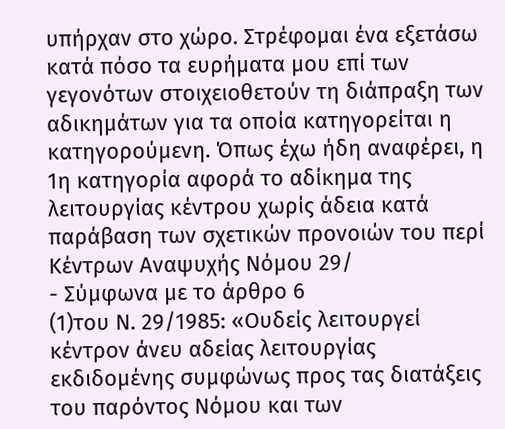υπήρχαν στο χώρο. Στρέφομαι ένα εξετάσω κατά πόσο τα ευρήματα μου επί των γεγονότων στοιχειοθετούν τη διάπραξη των αδικημάτων για τα οποία κατηγορείται η κατηγορούμενη. Όπως έχω ήδη αναφέρει, η 1η κατηγορία αφορά το αδίκημα της λειτουργίας κέντρου χωρίς άδεια κατά παράβαση των σχετικών προνοιών του περί Κέντρων Αναψυχής Νόμου 29/
- Σύμφωνα με το άρθρο 6
(1)του Ν. 29/1985: «Ουδείς λειτουργεί κέντρον άνευ αδείας λειτουργίας εκδιδομένης συμφώνως προς τας διατάξεις του παρόντος Νόμου και των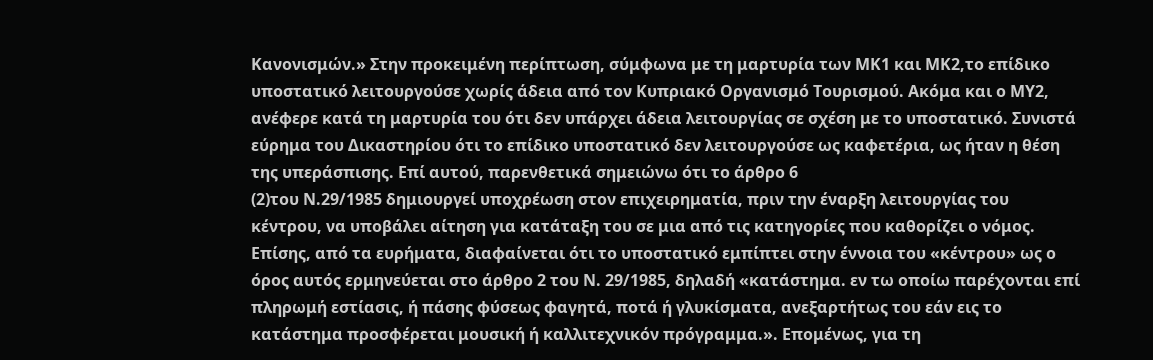Κανονισμών.» Στην προκειμένη περίπτωση, σύμφωνα με τη μαρτυρία των ΜΚ1 και ΜΚ2,το επίδικο υποστατικό λειτουργούσε χωρίς άδεια από τον Κυπριακό Οργανισμό Τουρισμού. Ακόμα και ο ΜΥ2, ανέφερε κατά τη μαρτυρία του ότι δεν υπάρχει άδεια λειτουργίας σε σχέση με το υποστατικό. Συνιστά εύρημα του Δικαστηρίου ότι το επίδικο υποστατικό δεν λειτουργούσε ως καφετέρια, ως ήταν η θέση της υπεράσπισης. Επί αυτού, παρενθετικά σημειώνω ότι το άρθρο 6
(2)του Ν.29/1985 δημιουργεί υποχρέωση στον επιχειρηματία, πριν την έναρξη λειτουργίας του κέντρου, να υποβάλει αίτηση για κατάταξη του σε μια από τις κατηγορίες που καθορίζει ο νόμος. Επίσης, από τα ευρήματα, διαφαίνεται ότι το υποστατικό εμπίπτει στην έννοια του «κέντρου» ως ο όρος αυτός ερμηνεύεται στο άρθρο 2 του Ν. 29/1985, δηλαδή «κατάστημα. εν τω οποίω παρέχονται επί πληρωμή εστίασις, ή πάσης φύσεως φαγητά, ποτά ή γλυκίσματα, ανεξαρτήτως του εάν εις το κατάστημα προσφέρεται μουσική ή καλλιτεχνικόν πρόγραμμα.». Επομένως, για τη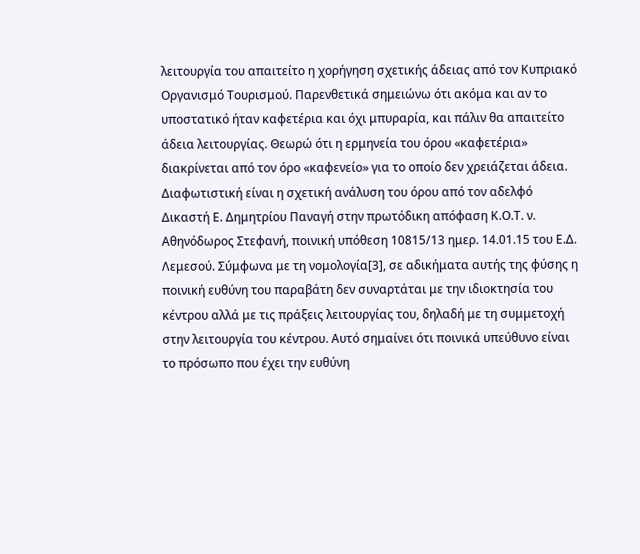λειτουργία του απαιτείτο η χορήγηση σχετικής άδειας από τον Κυπριακό Οργανισμό Τουρισμού. Παρενθετικά σημειώνω ότι ακόμα και αν το υποστατικό ήταν καφετέρια και όχι μπυραρία, και πάλιν θα απαιτείτο άδεια λειτουργίας. Θεωρώ ότι η ερμηνεία του όρου «καφετέρια» διακρίνεται από τον όρο «καφενείο» για το οποίο δεν χρειάζεται άδεια. Διαφωτιστική είναι η σχετική ανάλυση του όρου από τον αδελφό Δικαστή Ε. Δημητρίου Παναγή στην πρωτόδικη απόφαση Κ.Ο.Τ. ν. Αθηνόδωρος Στεφανή, ποινική υπόθεση 10815/13 ημερ. 14.01.15 του Ε.Δ. Λεμεσού. Σύμφωνα με τη νομολογία[3], σε αδικήματα αυτής της φύσης η ποινική ευθύνη του παραβάτη δεν συναρτάται με την ιδιοκτησία του κέντρου αλλά με τις πράξεις λειτουργίας του, δηλαδή με τη συμμετοχή στην λειτουργία του κέντρου. Αυτό σημαίνει ότι ποινικά υπεύθυνο είναι το πρόσωπο που έχει την ευθύνη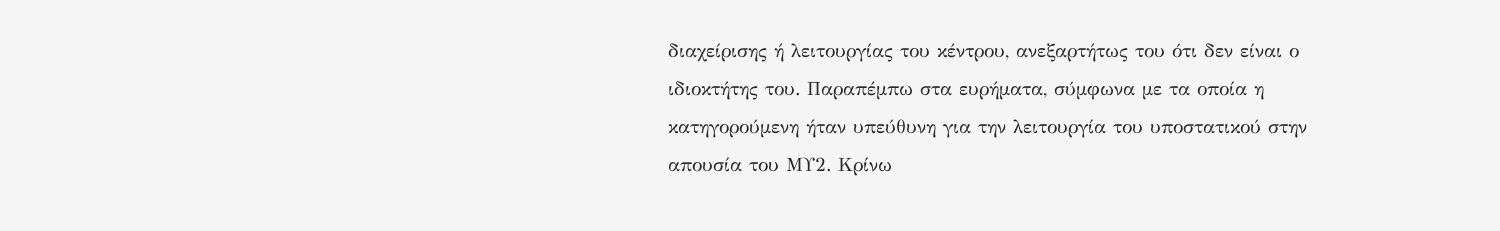διαχείρισης ή λειτουργίας του κέντρου, ανεξαρτήτως του ότι δεν είναι ο ιδιοκτήτης του. Παραπέμπω στα ευρήματα, σύμφωνα με τα οποία η κατηγορούμενη ήταν υπεύθυνη για την λειτουργία του υποστατικού στην απουσία του ΜΥ2. Κρίνω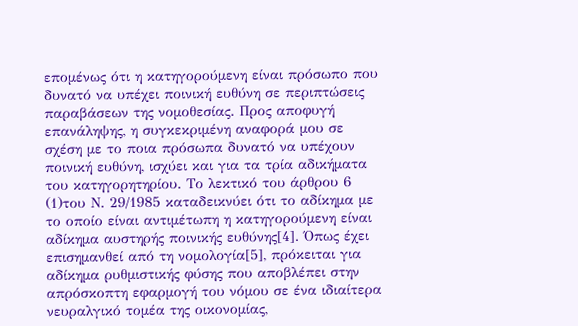επομένως ότι η κατηγορούμενη είναι πρόσωπο που δυνατό να υπέχει ποινική ευθύνη σε περιπτώσεις παραβάσεων της νομοθεσίας. Προς αποφυγή επανάληψης, η συγκεκριμένη αναφορά μου σε σχέση με το ποια πρόσωπα δυνατό να υπέχουν ποινική ευθύνη, ισχύει και για τα τρία αδικήματα του κατηγορητηρίου. Το λεκτικό του άρθρου 6
(1)του Ν. 29/1985 καταδεικνύει ότι το αδίκημα με το οποίο είναι αντιμέτωπη η κατηγορούμενη είναι αδίκημα αυστηρής ποινικής ευθύνης[4]. Όπως έχει επισημανθεί από τη νομολογία[5], πρόκειται για αδίκημα ρυθμιστικής φύσης που αποβλέπει στην απρόσκοπτη εφαρμογή του νόμου σε ένα ιδιαίτερα νευραλγικό τομέα της οικονομίας,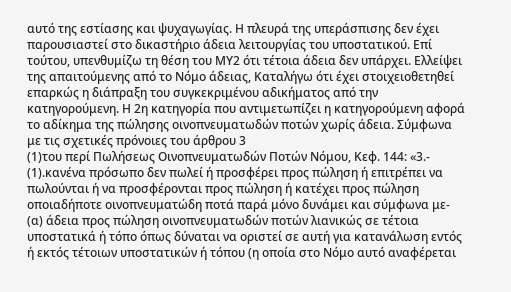αυτό της εστίασης και ψυχαγωγίας. Η πλευρά της υπεράσπισης δεν έχει παρουσιαστεί στο δικαστήριο άδεια λειτουργίας του υποστατικού. Επί τούτου, υπενθυμίζω τη θέση του ΜΥ2 ότι τέτοια άδεια δεν υπάρχει. Ελλείψει της απαιτούμενης από το Νόμο άδειας, Καταλήγω ότι έχει στοιχειοθετηθεί επαρκώς η διάπραξη του συγκεκριμένου αδικήματος από την κατηγορούμενη. Η 2η κατηγορία που αντιμετωπίζει η κατηγορούμενη αφορά το αδίκημα της πώλησης οινοπνευματωδών ποτών χωρίς άδεια. Σύμφωνα με τις σχετικές πρόνοιες του άρθρου 3
(1)του περί Πωλήσεως Οινοπνευματωδών Ποτών Νόμου, Κεφ. 144: «3.-
(1).κανένα πρόσωπο δεν πωλεί ή προσφέρει προς πώληση ή επιτρέπει να πωλούνται ή να προσφέρονται προς πώληση ή κατέχει προς πώληση οποιαδήποτε οινοπνευματώδη ποτά παρά μόνο δυνάμει και σύμφωνα με- (α) άδεια προς πώληση οινοπνευματωδών ποτών λιανικώς σε τέτοια υποστατικά ή τόπο όπως δύναται να οριστεί σε αυτή για κατανάλωση εντός ή εκτός τέτοιων υποστατικών ή τόπου (η οποία στο Νόμο αυτό αναφέρεται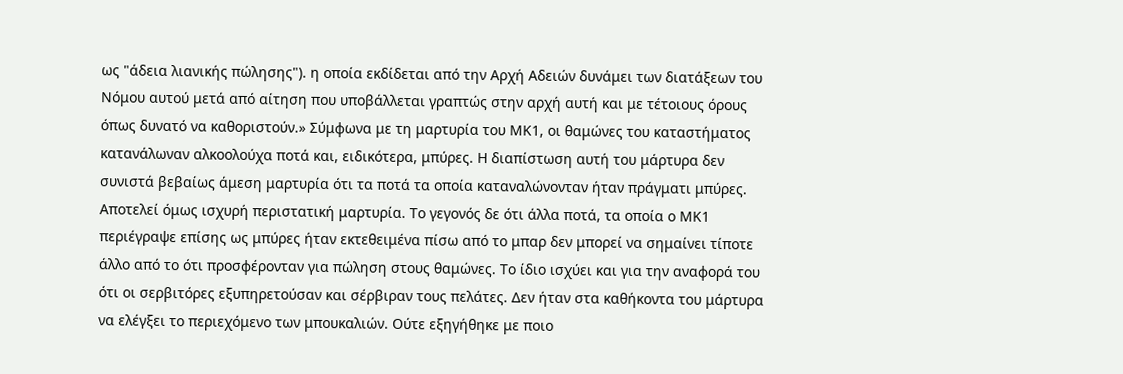ως "άδεια λιανικής πώλησης"). η οποία εκδίδεται από την Αρχή Αδειών δυνάμει των διατάξεων του Νόμου αυτού μετά από αίτηση που υποβάλλεται γραπτώς στην αρχή αυτή και με τέτοιους όρους όπως δυνατό να καθοριστούν.» Σύμφωνα με τη μαρτυρία του ΜΚ1, οι θαμώνες του καταστήματος κατανάλωναν αλκοολούχα ποτά και, ειδικότερα, μπύρες. Η διαπίστωση αυτή του μάρτυρα δεν συνιστά βεβαίως άμεση μαρτυρία ότι τα ποτά τα οποία καταναλώνονταν ήταν πράγματι μπύρες. Αποτελεί όμως ισχυρή περιστατική μαρτυρία. Το γεγονός δε ότι άλλα ποτά, τα οποία ο ΜΚ1 περιέγραψε επίσης ως μπύρες ήταν εκτεθειμένα πίσω από το μπαρ δεν μπορεί να σημαίνει τίποτε άλλο από το ότι προσφέρονταν για πώληση στους θαμώνες. Το ίδιο ισχύει και για την αναφορά του ότι οι σερβιτόρες εξυπηρετούσαν και σέρβιραν τους πελάτες. Δεν ήταν στα καθήκοντα του μάρτυρα να ελέγξει το περιεχόμενο των μπουκαλιών. Ούτε εξηγήθηκε με ποιο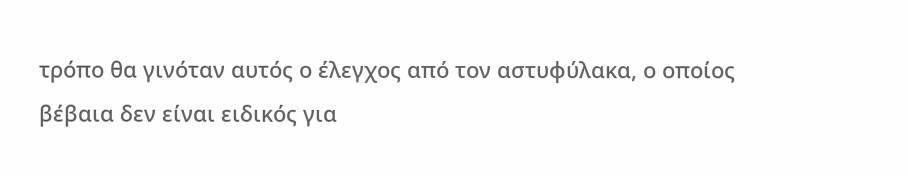τρόπο θα γινόταν αυτός ο έλεγχος από τον αστυφύλακα, ο οποίος βέβαια δεν είναι ειδικός για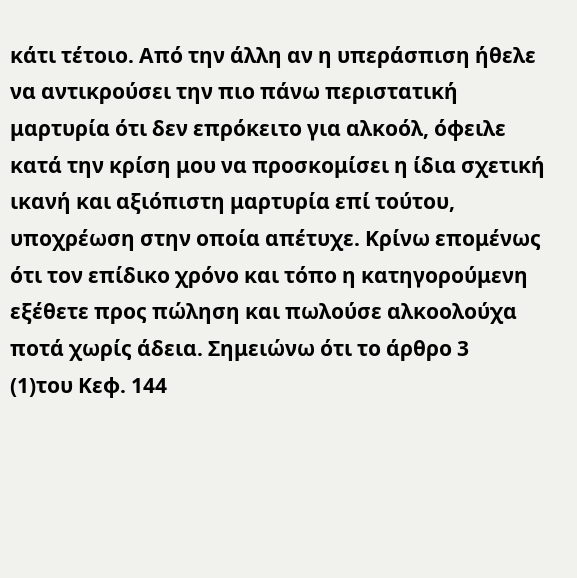κάτι τέτοιο. Από την άλλη αν η υπεράσπιση ήθελε να αντικρούσει την πιο πάνω περιστατική μαρτυρία ότι δεν επρόκειτο για αλκοόλ, όφειλε κατά την κρίση μου να προσκομίσει η ίδια σχετική ικανή και αξιόπιστη μαρτυρία επί τούτου, υποχρέωση στην οποία απέτυχε. Κρίνω επομένως ότι τον επίδικο χρόνο και τόπο η κατηγορούμενη εξέθετε προς πώληση και πωλούσε αλκοολούχα ποτά χωρίς άδεια. Σημειώνω ότι το άρθρο 3
(1)του Κεφ. 144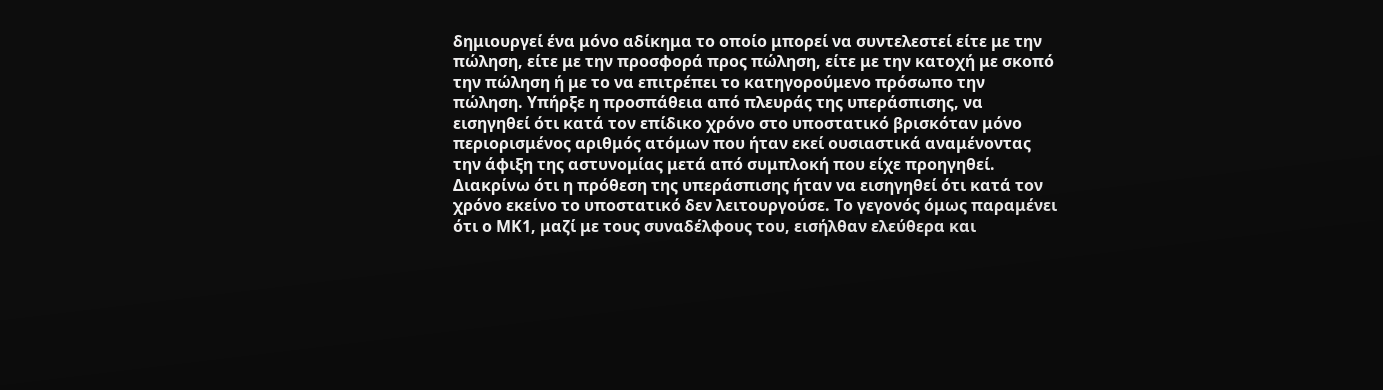δημιουργεί ένα μόνο αδίκημα το οποίο μπορεί να συντελεστεί είτε με την πώληση, είτε με την προσφορά προς πώληση, είτε με την κατοχή με σκοπό την πώληση ή με το να επιτρέπει το κατηγορούμενο πρόσωπο την πώληση. Υπήρξε η προσπάθεια από πλευράς της υπεράσπισης, να εισηγηθεί ότι κατά τον επίδικο χρόνο στο υποστατικό βρισκόταν μόνο περιορισμένος αριθμός ατόμων που ήταν εκεί ουσιαστικά αναμένοντας την άφιξη της αστυνομίας μετά από συμπλοκή που είχε προηγηθεί. Διακρίνω ότι η πρόθεση της υπεράσπισης ήταν να εισηγηθεί ότι κατά τον χρόνο εκείνο το υποστατικό δεν λειτουργούσε. Το γεγονός όμως παραμένει ότι ο ΜΚ1, μαζί με τους συναδέλφους του, εισήλθαν ελεύθερα και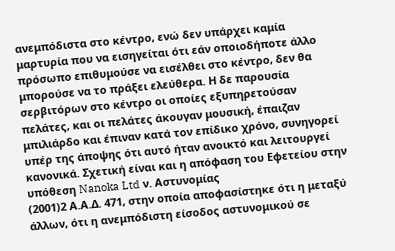ανεμπόδιστα στο κέντρο, ενώ δεν υπάρχει καμία μαρτυρία που να εισηγείται ότι εάν οποιοδήποτε άλλο πρόσωπο επιθυμούσε να εισέλθει στο κέντρο, δεν θα μπορούσε να το πράξει ελεύθερα. Η δε παρουσία σερβιτόρων στο κέντρο οι οποίες εξυπηρετούσαν πελάτες, και οι πελάτες άκουγαν μουσική, έπαιζαν μπιλιάρδο και έπιναν κατά τον επίδικο χρόνο, συνηγορεί υπέρ της άποψης ότι αυτό ήταν ανοικτό και λειτουργεί κανονικά. Σχετική είναι και η απόφαση του Εφετείου στην υπόθεση Nanoka Ltd ν. Αστυνομίας
(2001)2 Α.Α.Δ. 471, στην οποία αποφασίστηκε ότι η μεταξύ άλλων, ότι η ανεμπόδιστη είσοδος αστυνομικού σε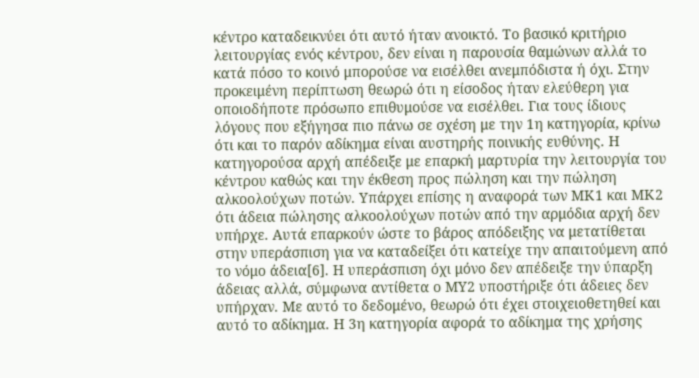κέντρο καταδεικνύει ότι αυτό ήταν ανοικτό. Το βασικό κριτήριο λειτουργίας ενός κέντρου, δεν είναι η παρουσία θαμώνων αλλά το κατά πόσο το κοινό μπορούσε να εισέλθει ανεμπόδιστα ή όχι. Στην προκειμένη περίπτωση θεωρώ ότι η είσοδος ήταν ελεύθερη για οποιοδήποτε πρόσωπο επιθυμούσε να εισέλθει. Για τους ίδιους λόγους που εξήγησα πιο πάνω σε σχέση με την 1η κατηγορία, κρίνω ότι και το παρόν αδίκημα είναι αυστηρής ποινικής ευθύνης. Η κατηγορούσα αρχή απέδειξε με επαρκή μαρτυρία την λειτουργία του κέντρου καθώς και την έκθεση προς πώληση και την πώληση αλκοολούχων ποτών. Υπάρχει επίσης η αναφορά των ΜΚ1 και ΜΚ2 ότι άδεια πώλησης αλκοολούχων ποτών από την αρμόδια αρχή δεν υπήρχε. Αυτά επαρκούν ώστε το βάρος απόδειξης να μετατίθεται στην υπεράσπιση για να καταδείξει ότι κατείχε την απαιτούμενη από το νόμο άδεια[6]. Η υπεράσπιση όχι μόνο δεν απέδειξε την ύπαρξη άδειας αλλά, σύμφωνα αντίθετα ο ΜΥ2 υποστήριξε ότι άδειες δεν υπήρχαν. Με αυτό το δεδομένο, θεωρώ ότι έχει στοιχειοθετηθεί και αυτό το αδίκημα. Η 3η κατηγορία αφορά το αδίκημα της χρήσης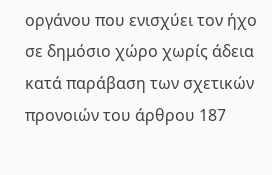οργάνου που ενισχύει τον ήχο σε δημόσιο χώρο χωρίς άδεια κατά παράβαση των σχετικών προνοιών του άρθρου 187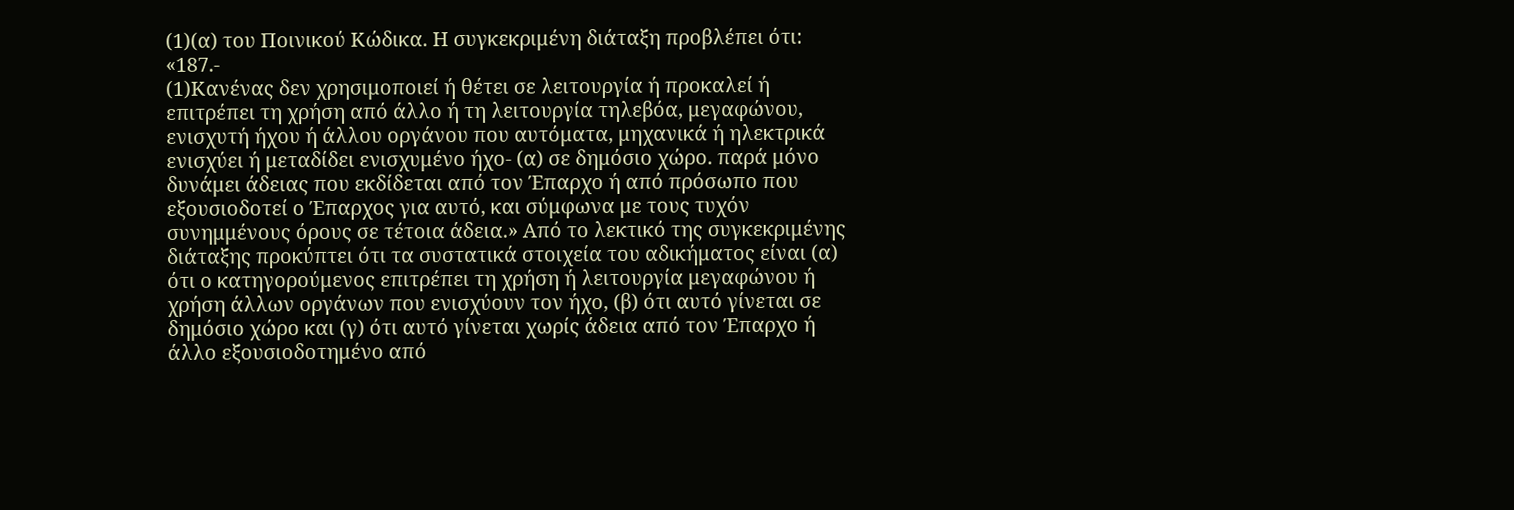(1)(α) του Ποινικού Κώδικα. Η συγκεκριμένη διάταξη προβλέπει ότι: «187.-
(1)Κανένας δεν χρησιμοποιεί ή θέτει σε λειτουργία ή προκαλεί ή επιτρέπει τη χρήση από άλλο ή τη λειτουργία τηλεβόα, μεγαφώνου, ενισχυτή ήχου ή άλλου οργάνου που αυτόματα, μηχανικά ή ηλεκτρικά ενισχύει ή μεταδίδει ενισχυμένο ήχο- (α) σε δημόσιο χώρο. παρά μόνο δυνάμει άδειας που εκδίδεται από τον Έπαρχο ή από πρόσωπο που εξουσιοδοτεί ο Έπαρχος για αυτό, και σύμφωνα με τους τυχόν συνημμένους όρους σε τέτοια άδεια.» Από το λεκτικό της συγκεκριμένης διάταξης προκύπτει ότι τα συστατικά στοιχεία του αδικήματος είναι (α) ότι ο κατηγορούμενος επιτρέπει τη χρήση ή λειτουργία μεγαφώνου ή χρήση άλλων οργάνων που ενισχύουν τον ήχο, (β) ότι αυτό γίνεται σε δημόσιο χώρο και (γ) ότι αυτό γίνεται χωρίς άδεια από τον Έπαρχο ή άλλο εξουσιοδοτημένο από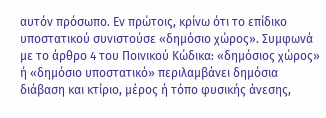αυτόν πρόσωπο. Εν πρώτοις, κρίνω ότι το επίδικο υποστατικού συνιστούσε «δημόσιο χώρος». Συμφωνά με το άρθρο 4 του Ποινικού Κώδικα: «δημόσιος χώρος» ή «δημόσιο υποστατικό» περιλαμβάνει δημόσια διάβαση και κτίριο, μέρος ή τόπο φυσικής άνεσης,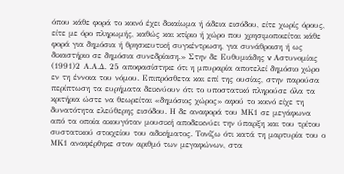όπου κάθε φορά το κοινό έχει δικαίωμα ή άδεια εισόδου, είτε χωρίς όρους, είτε με όρο πληρωμής, καθώς και κτίριο ή χώρο που χρησιμοποιείται κάθε φορά για δημόσια ή θρησκευτική συγκέντρωση, για συνάθροιση ή ως δικαστήριο σε δημόσια συνεδρίαση.» Στην δε Ευθυμιάδης v Αστυνομίας
(1991)2 Α.Α.Δ. 25 αποφασίστηκε ότι η μπυραρία αποτελεί δημόσιο χώρο εν τη έννοια του νόμου. Επιπρόσθετα και επί της ουσίας, στην παρούσα περίπτωση τα ευρήματα δεικνύουν ότι το υποστατικό πληρούσε όλα τα κριτήρια ώστε να θεωρείται «δημόσιος χώρος» αφού το κοινό είχε τη δυνατότητα ελεύθερης εισόδου. Η δε αναφορά του ΜΚ1 σε μεγάφωνα από τα οποία ακουγόταν μουσική αποδεικνύει την ύπαρξη και του τρίτου συστατικού στοιχείου του αδικήματος. Τονίζω ότι κατά τη μαρτυρία του ο ΜΚ1 αναφέρθηκε στον αριθμό των μεγαφώνων, στα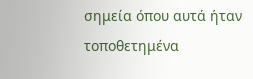σημεία όπου αυτά ήταν τοποθετημένα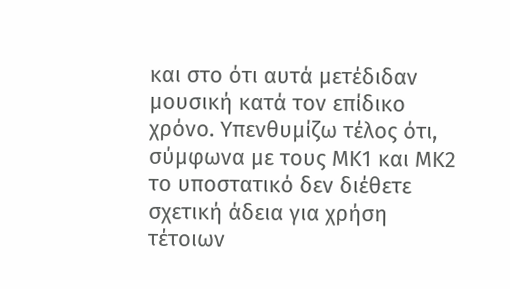και στο ότι αυτά μετέδιδαν μουσική κατά τον επίδικο χρόνο. Υπενθυμίζω τέλος ότι, σύμφωνα με τους ΜΚ1 και ΜΚ2 το υποστατικό δεν διέθετε σχετική άδεια για χρήση τέτοιων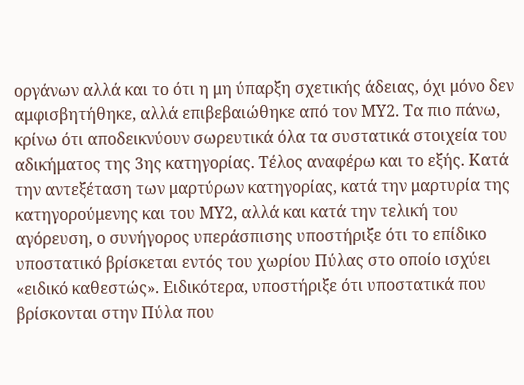οργάνων αλλά και το ότι η μη ύπαρξη σχετικής άδειας, όχι μόνο δεν αμφισβητήθηκε, αλλά επιβεβαιώθηκε από τον ΜΥ2. Τα πιο πάνω, κρίνω ότι αποδεικνύουν σωρευτικά όλα τα συστατικά στοιχεία του αδικήματος της 3ης κατηγορίας. Τέλος αναφέρω και το εξής. Κατά την αντεξέταση των μαρτύρων κατηγορίας, κατά την μαρτυρία της κατηγορούμενης και του ΜΥ2, αλλά και κατά την τελική του αγόρευση, ο συνήγορος υπεράσπισης υποστήριξε ότι το επίδικο υποστατικό βρίσκεται εντός του χωρίου Πύλας στο οποίο ισχύει «ειδικό καθεστώς». Ειδικότερα, υποστήριξε ότι υποστατικά που βρίσκονται στην Πύλα που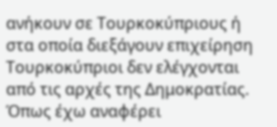ανήκουν σε Τουρκοκύπριους ή στα οποία διεξάγουν επιχείρηση Τουρκοκύπριοι δεν ελέγχονται από τις αρχές της Δημοκρατίας. Όπως έχω αναφέρει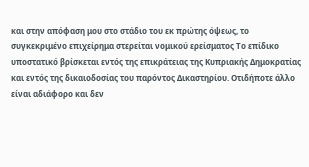και στην απόφαση μου στο στάδιο του εκ πρώτης όψεως, το συγκεκριμένο επιχείρημα στερείται νομικού ερείσματος Το επίδικο υποστατικό βρίσκεται εντός της επικράτειας της Κυπριακής Δημοκρατίας και εντός της δικαιοδοσίας του παρόντος Δικαστηρίου. Οτιδήποτε άλλο είναι αδιάφορο και δεν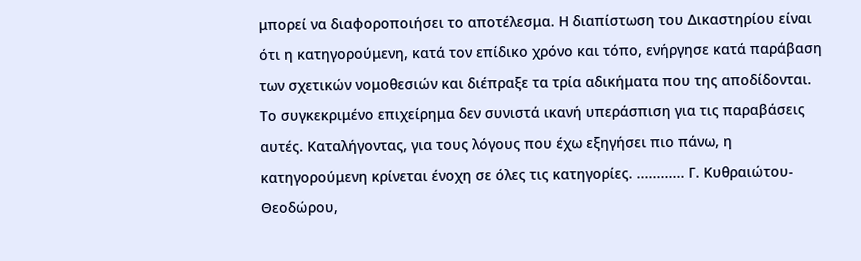μπορεί να διαφοροποιήσει το αποτέλεσμα. Η διαπίστωση του Δικαστηρίου είναι ότι η κατηγορούμενη, κατά τον επίδικο χρόνο και τόπο, ενήργησε κατά παράβαση των σχετικών νομοθεσιών και διέπραξε τα τρία αδικήματα που της αποδίδονται. Το συγκεκριμένο επιχείρημα δεν συνιστά ικανή υπεράσπιση για τις παραβάσεις αυτές. Καταλήγοντας, για τους λόγους που έχω εξηγήσει πιο πάνω, η κατηγορούμενη κρίνεται ένοχη σε όλες τις κατηγορίες. ............ Γ. Κυθραιώτου-Θεοδώρου,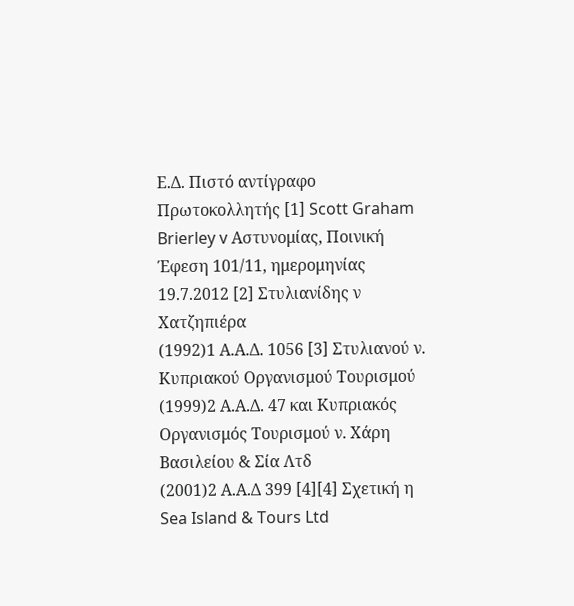Ε.Δ. Πιστό αντίγραφο Πρωτοκολλητής [1] Scott Graham Brierley v Αστυνομίας, Ποινική Έφεση 101/11, ημερομηνίας 19.7.2012 [2] Στυλιανίδης ν Χατζηπιέρα
(1992)1 Α.Α.Δ. 1056 [3] Στυλιανού ν. Κυπριακού Οργανισμού Τουρισμού
(1999)2 Α.Α.Δ. 47 και Κυπριακός Οργανισμός Τουρισμού ν. Χάρη Βασιλείου & Σία Λτδ
(2001)2 Α.Α.Δ 399 [4][4] Σχετική η Sea Island & Tours Ltd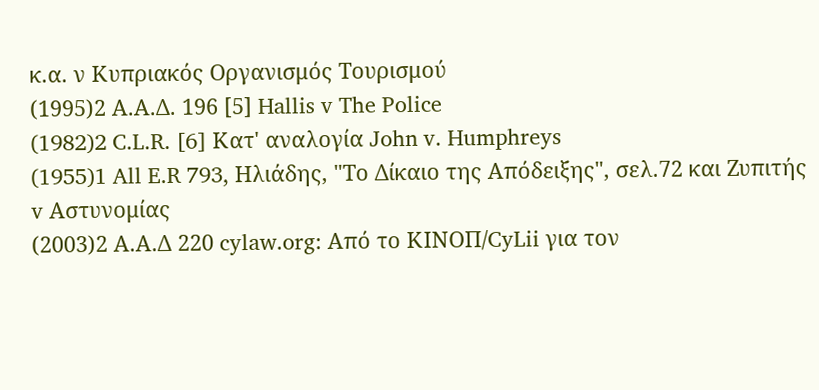κ.α. ν Κυπριακός Οργανισμός Τουρισμού
(1995)2 Α.Α.Δ. 196 [5] Hallis v The Police
(1982)2 C.L.R. [6] Κατ' αναλογία John v. Humphreys
(1955)1 All E.R 793, Ηλιάδης, "Το Δίκαιο της Απόδειξης", σελ.72 και Ζυπιτής v Αστυνομίας
(2003)2 Α.Α.Δ 220 cylaw.org: Από το ΚΙΝOΠ/CyLii για τον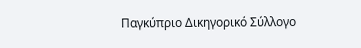Παγκύπριο Δικηγορικό Σύλλογο